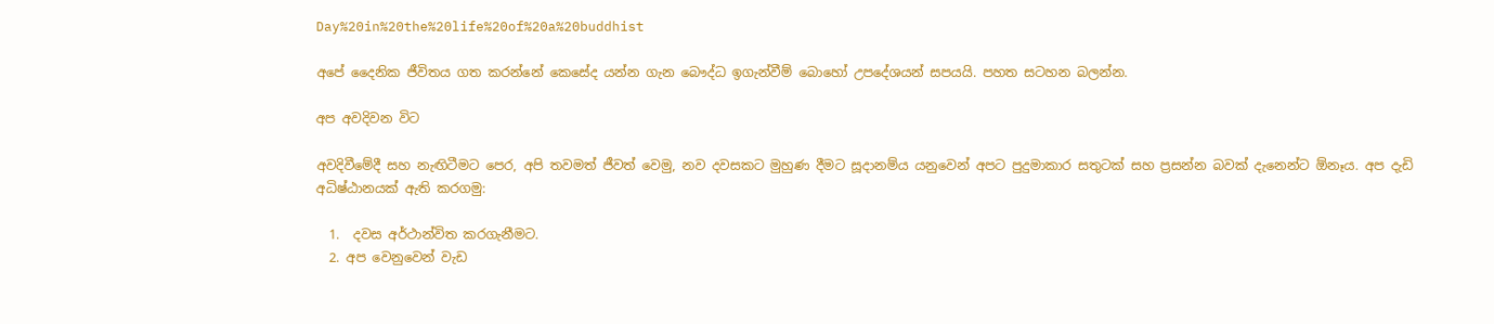Day%20in%20the%20life%20of%20a%20buddhist

අපේ දෛනික ජීවිතය ගත කරන්නේ කෙසේද යන්න ගැන බෞද්ධ ඉගැන්වීම් බොහෝ උපදේශයන් සපයයි. පහත සටහන බලන්න.

අප අවදිවන විට

අවදිවීමේදී සහ නැඟිටීමට පෙර, අපි තවමත් ජීවත් වෙමු, නව දවසකට මුහුණ දීමට සූදානම්ය යනුවෙන් අපට පුදුමාකාර සතුටක් සහ ප්‍රසන්න බවක් දැනෙන්ට ඕනෑය. අප දැඩි අධිෂ්ඨානයක් ඇති කරගමු:

  1.  දවස අර්ථාන්විත කරගැනීමට.
  2. අප වෙනුවෙන් වැඩ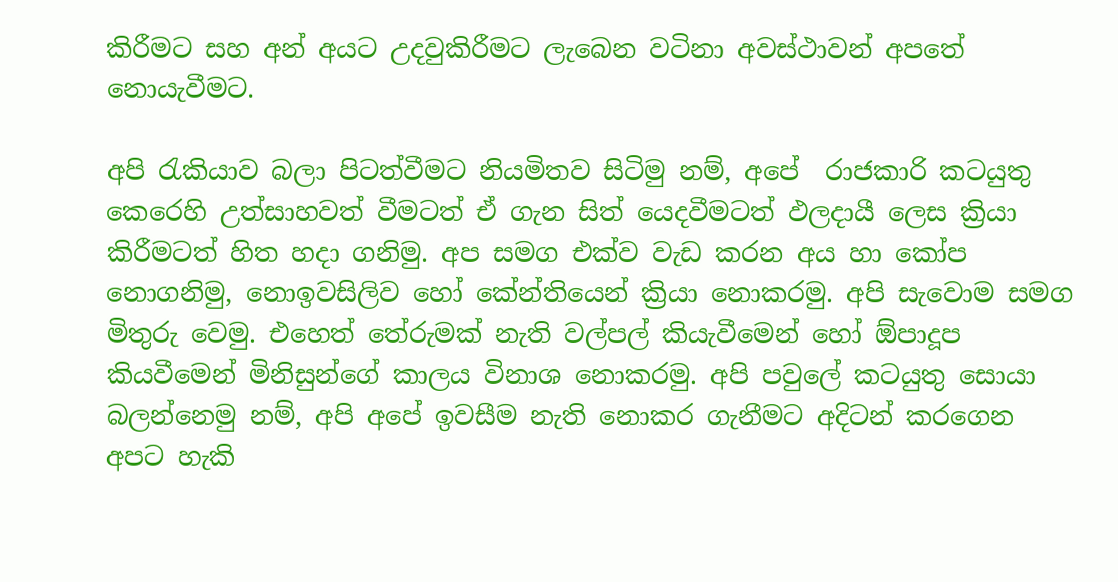කිරීමට සහ අන් අයට උදවුකිරීමට ලැබෙන වටිනා අවස්ථාවන් අපතේ නොයැවීමට.

අපි රැකියාව බලා පිටත්වීමට නියමිතව සිටිමු නම්, අපේ  රාජකාරි කටයුතු කෙරෙහි උත්සාහවත් වීමටත් ඒ ගැන සිත් යෙදවීමටත් ඵලදායී ලෙස ක්‍රියා කිරීමටත් හිත හදා ගනිමු. අප සමග එක්ව වැඩ කරන අය හා කෝප නොගනිමු, නොඉවසිලිව හෝ කේන්තියෙන් ක්‍රියා නොකරමු. අපි සැවොම සමග මිතුරු වෙමු. එහෙත් තේරුමක් නැති වල්පල් කියැවීමෙන් හෝ ඕපාදූප කියවීමෙන් මිනිසුන්ගේ කාලය විනාශ නොකරමු. අපි පවුලේ කටයුතු සොයා බලන්නෙමු නම්, අපි අපේ ඉවසීම නැති නොකර ගැනීමට අදිටන් කරගෙන අපට හැකි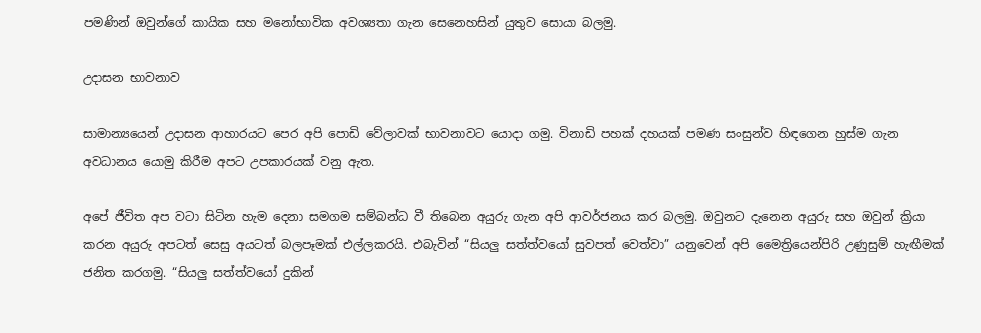පමණින් ඔවුන්ගේ කායික සහ මනෝභාවික අවශ්‍යතා ගැන සෙනෙහසින් යුතුව සොයා බලමු.

උදාසන භාවනාව

සාමාන්‍යයෙන් උදාසන ආහාරයට පෙර අපි පොඩි වේලාවක් භාවනාවට යොදා ගමු. විනාඩි පහක් දහයක් පමණ සංසුන්ව හිඳගෙන හුස්ම ගැන අවධානය යොමු කිරීම අපට උපකාරයක් වනු ඇත.

අපේ ජීවිත අප වටා සිටින හැම දෙනා සමගම සම්බන්ධ වී තිබෙන අයුරු ගැන අපි ආවර්ජනය කර බලමු. ඔවුනට දැනෙන අයුරු සහ ඔවුන් ක්‍රියා කරන අයුරු අපටත් සෙසු අයටත් බලපෑමක් එල්ලකරයි. එබැවින් “සියලු සත්ත්වයෝ සුවපත් වෙත්වා” යනුවෙන් අපි මෛත්‍රියෙන්පිරි උණුසුම් හැඟීමක් ජනිත කරගමු. “සියලු සත්ත්වයෝ දුකින්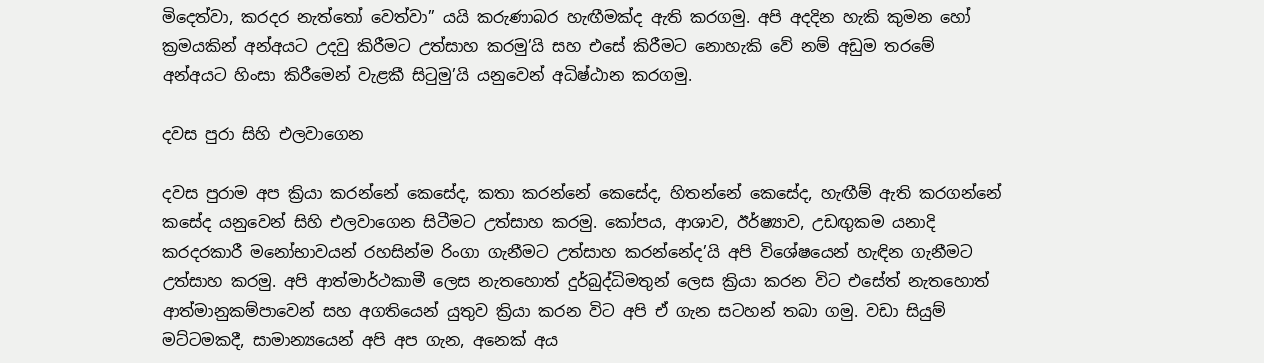මිදෙත්වා, කරදර නැත්තෝ වෙත්වා” යයි කරුණාබර හැඟීමක්ද ඇති කරගමු. අපි අදදින හැකි කුමන හෝ ක්‍රමයකින් අන්අයට උදවු කිරීමට උත්සාහ කරමු’යි සහ එසේ කිරීමට නොහැකි වේ නම් අඩුම තරමේ අන්අයට හිංසා කිරීමෙන් වැළකී සිටුමු’යි යනුවෙන් අධිෂ්ඨාන කරගමු.

දවස පුරා සිහි එලවාගෙන

දවස පුරාම අප ක්‍රියා කරන්නේ කෙසේද, කතා කරන්නේ කෙසේද, හිතන්නේ කෙසේද, හැඟීම් ඇති කරගන්නේ කසේද යනුවෙන් සිහි එලවාගෙන සිටීමට උත්සාහ කරමු. කෝපය, ආශාව, ඊර්ෂ්‍යාව, උඩඟුකම යනාදි කරදරකාරී මනෝභාවයන් රහසින්ම රිංගා ගැනීමට උත්සාහ කරන්නේද’යි අපි විශේෂයෙන් හැඳින ගැනීමට උත්සාහ කරමු. අපි ආත්මාර්ථකාමී ලෙස නැතහොත් දුර්බුද්ධිමතුන් ලෙස ක්‍රියා කරන විට එසේත් නැතහොත් ආත්මානුකම්පාවෙන් සහ අගතියෙන් යුතුව ක්‍රියා කරන විට අපි ඒ ගැන සටහන් තබා ගමු. වඩා සියුම් මට්ටමකදී, සාමාන්‍යයෙන් අපි අප ගැන, අනෙක් අය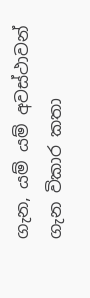ගැන, යම් යම් අවස්ථාවන් ගැන විකාර කතා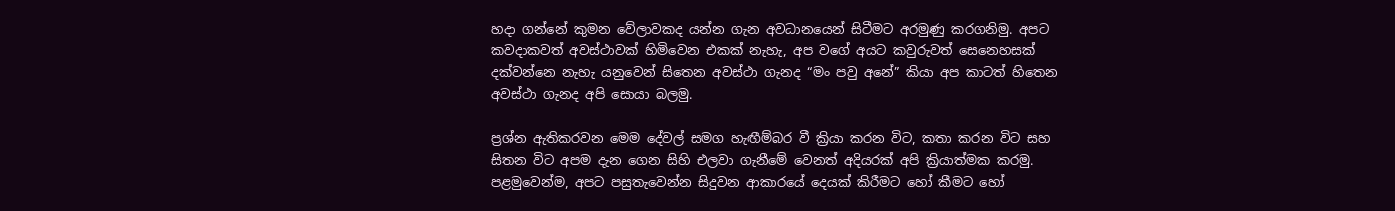හදා ගන්නේ කුමන වේලාවකද යන්න ගැන අවධානයෙන් සිටීමට අරමුණු කරගනිමු. අපට කවදාකවත් අවස්ථාවක් හිමිවෙන එකක් නැහැ, අප වගේ අයට කවුරුවත් සෙනෙහසක් දක්වන්නෙ නැහැ යනුවෙන් සිතෙන අවස්ථා ගැනද “මං පවු අනේ” කියා අප කාටත් හිතෙන අවස්ථා ගැනද අපි සොයා බලමු.

ප්‍රශ්න ඇතිකරවන මෙම දේවල් සමග හැඟීම්බර වී ක්‍රියා කරන විට, කතා කරන විට සහ සිතන විට අපම දැන ගෙන සිහි එලවා ගැනීමේ වෙනත් අදියරක් අපි ක්‍රියාත්මක කරමු. පළමුවෙන්ම, අපට පසුතැවෙන්න සිදුවන ආකාරයේ දෙයක් කිරීමට හෝ කීමට හෝ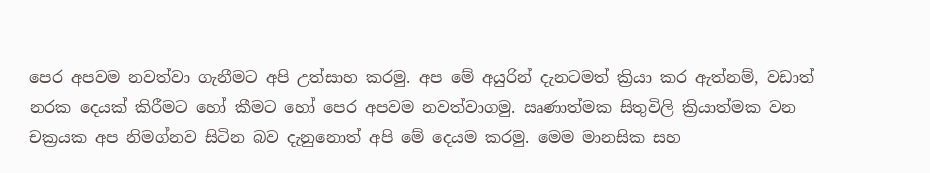පෙර අපවම නවත්වා ගැනීමට අපි උත්සාහ කරමු. අප මේ අයුරින් දැනටමත් ක්‍රියා කර ඇත්නම්, වඩාත් නරක දෙයක් කිරීමට හෝ කීමට හෝ පෙර අපවම නවත්වාගමු. ඍණාත්මක සිතුවිලි ක්‍රියාත්මක වන චක්‍රයක අප නිමග්නව සිටින බව දැනුනොත් අපි මේ දෙයම කරමු. මෙම මානසික සහ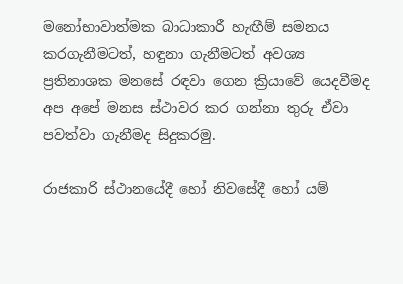මනෝභාවාත්මක බාධාකාරී හැඟීම් සමනය කරගැනීමටත්, හඳුනා ගැනීමටත් අවශ්‍ය ප්‍රතිනාශක මනසේ රඳවා ගෙන ක්‍රියාවේ යෙදවීමද අප අපේ මනස ස්ථාවර කර ගන්නා තුරු ඒවා පවත්වා ගැනීමද සිදුකරමු.

රාජකාරි ස්ථානයේදී හෝ නිවසේදී හෝ යම්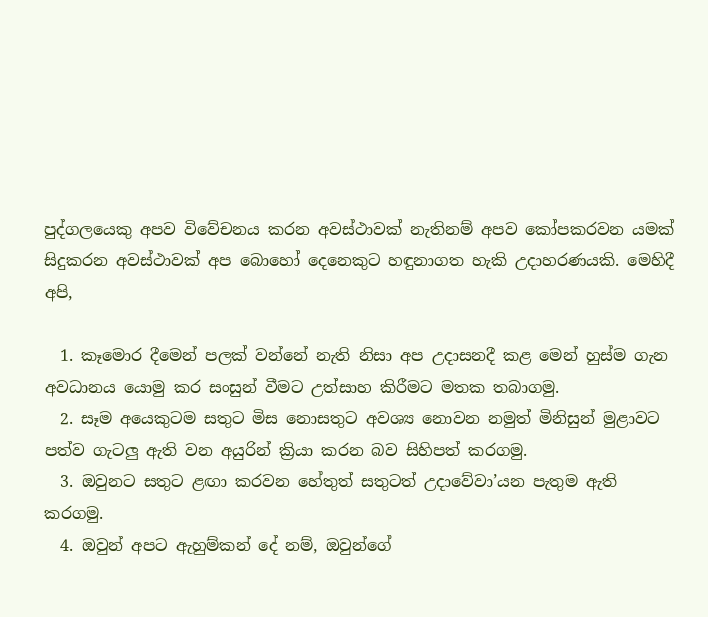පුද්ගලයෙකු අපව විවේචනය කරන අවස්ථාවක් නැතිනම් අපව කෝපකරවන යමක් සිදුකරන අවස්ථාවක් අප බොහෝ දෙනෙකුට හඳුනාගත හැකි උදාහරණයකි. මෙහිදී අපි,

  1. කෑමොර දීමෙන් පලක් වන්නේ නැති නිසා අප උදාසනදී කළ මෙන් හුස්ම ගැන අවධානය යොමු කර සංසුන් වීමට උත්සාහ කිරීමට මතක තබාගමු.
  2. සෑම අයෙකුටම සතුට මිස නොසතුට අවශ්‍ය නොවන නමුත් මිනිසුන් මුළාවට පත්ව ගැටලු ඇති වන අයුරින් ක්‍රියා කරන බව සිහිපත් කරගමු.
  3. ඔවුනට සතුට ළඟා කරවන හේතුත් සතුටත් උදාවේවා’යන පැතුම ඇති කරගමු.
  4. ඔවුන් අපට ඇහුම්කන් දේ නම්, ඔවුන්ගේ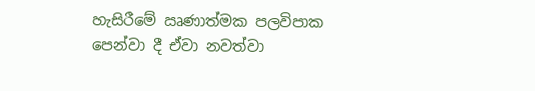හැසිරීමේ ඍණාත්මක පලවිපාක පෙන්වා දී ඒවා නවත්වා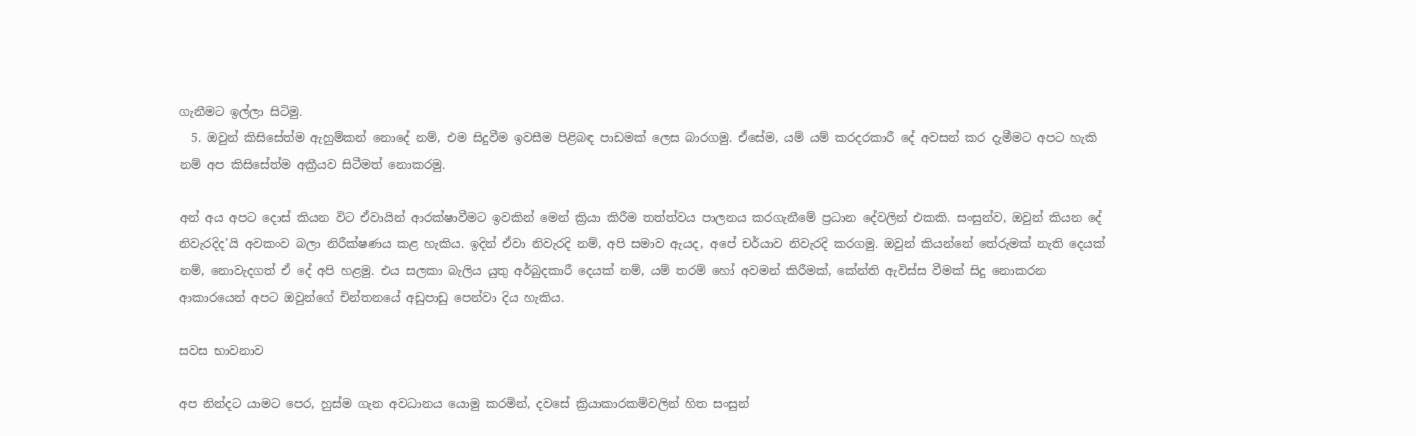ගැනීමට ඉල්ලා සිටිමු.
  5. ඔවුන් කිසිසේත්ම ඇහුම්කන් නොදේ නම්, එම සිදුවීම ඉවසීම පිළිබඳ පාඩමක් ලෙස බාරගමු. ඒසේම, යම් යම් කරදරකාරී දේ අවසන් කර දැමීමට අපට හැකි නම් අප කිසිසේත්ම අක්‍රීයව සිටීමත් නොකරමු.

අන් අය අපට දොස් කියන විට ඒවායින් ආරක්ෂාවීමට ඉවකින් මෙන් ක්‍රියා කිරීම තත්ත්වය පාලනය කරගැනීමේ ප්‍රධාන දේවලින් එකකි. සංසුන්ව, ඔවුන් කියන දේ නිවැරදිද’යි අවකංව බලා නිරීක්ෂණය කළ හැකිය. ඉදින් ඒවා නිවැරදි නම්, අපි සමාව ඇයද, අපේ චර්යාව නිවැරදි කරගමු. ඔවුන් කියන්නේ තේරුමක් නැති දෙයක් නම්, නොවැදගත් ඒ දේ අපි හළමු. එය සලකා බැලිය යුතු අර්බුදකාරී දෙයක් නම්, යම් තරම් හෝ අවමන් කිරීමක්, කේන්ති ඇවිස්ස වීමක් සිදු නොකරන ආකාරයෙන් අපට ඔවුන්ගේ චින්තනයේ අඩුපාඩු පෙන්වා දිය හැකිය.

සවස භාවනාව

අප නින්දට යාමට පෙර, හුස්ම ගැන අවධානය යොමු කරමින්, දවසේ ක්‍රියාකාරකම්වලින් හිත සංසුන්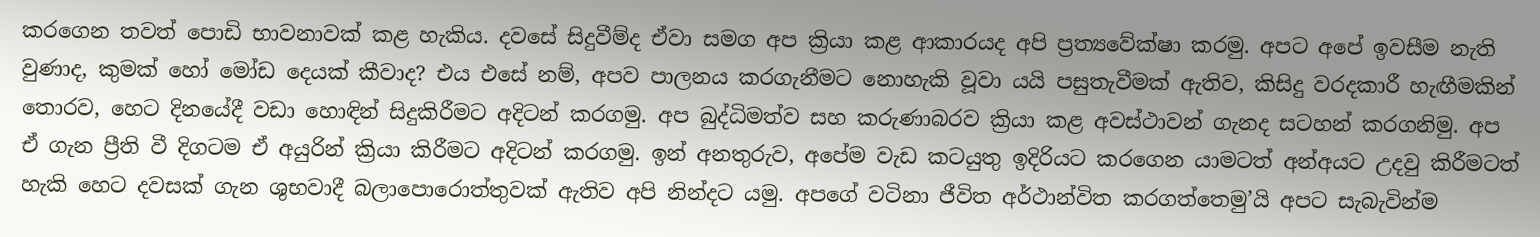කරගෙන තවත් පොඩි භාවනාවක් කළ හැකිය. දවසේ සිදුවීම්ද ඒවා සමග අප ක්‍රියා කළ ආකාරයද අපි ප්‍රත්‍යවේක්ෂා කරමු. අපට අපේ ඉවසීම නැති වුණාද, කුමක් හෝ මෝඩ දෙයක් කීවාද? එය එසේ නම්, අපව පාලනය කරගැනීමට නොහැකි වූවා යයි පසුතැවීමක් ඇතිව, කිසිදු වරදකාරී හැඟීමකින් තොරව, හෙට දිනයේදී වඩා හොඳින් සිදුකිරීමට අදිටන් කරගමු. අප බුද්ධිමත්ව සහ කරුණාබරව ක්‍රියා කළ අවස්ථාවන් ගැනද සටහන් කරගනිමු. අප ඒ ගැන ප්‍රීති වී දිගටම ඒ අයුරින් ක්‍රියා කිරීමට අදිටන් කරගමු. ඉන් අනතුරුව, අපේම වැඩ කටයුතු ඉදිරියට කරගෙන යාමටත් අන්අයට උදවු කිරීමටත් හැකි හෙට දවසක් ගැන ශුභවාදී බලාපොරොත්තුවක් ඇතිව අපි නින්දට යමු. අපගේ වටිනා ජීවිත අර්ථාන්විත කරගත්තෙමු’යි අපට සැබැවින්ම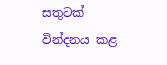සතුටක් වින්දනය කළ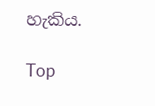හැකිය.

Top